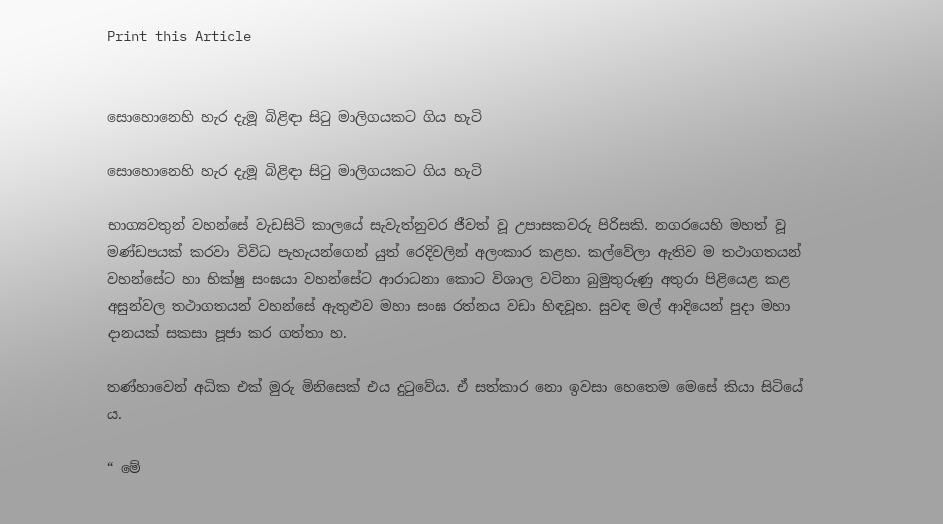Print this Article


සොහොනෙහි හැර දැමූ බිළිඳා සිටු මාලිගයකට ගිය හැටි

සොහොනෙහි හැර දැමූ බිළිඳා සිටු මාලිගයකට ගිය හැටි

භාග්‍යවතුන් වහන්සේ වැඩසිටි කාලයේ සැවැත්නුවර ජීවත් වූ උපාසකවරු පිරිසකි. නගරයෙහි මහත් වූ මණ්ඩපයක් කරවා විවිධ පැහැයන්ගෙන් යුත් රෙදිවලින් අලංකාර කළහ. කල්වේලා ඇතිව ම තථාගතයන් වහන්සේට හා භික්ෂු සංඝයා වහන්සේට ආරාධනා කොට විශාල වටිනා බුමුතුරුණු අතුරා පිළියෙළ කළ අසුන්වල තථාගතයන් වහන්සේ ඇතුළුව මහා සංඝ රත්නය වඩා හිඳවූහ. සුවඳ මල් ආදියෙන් පුදා මහා දානයක් සකසා පූජා කර ගත්තා හ.

තණ්හාවෙන් අධික එක් මුරු මිනිසෙක් එය දුටුවේය. ඒ සත්කාර නො ඉවසා හෙතෙම මෙසේ කියා සිටියේ ය.

“ මේ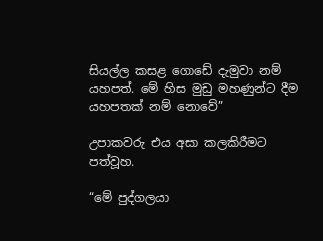සියල්ල කසළ ගොඩේ දැමුවා නම් යහපත්. මේ හිස මුඩු මහණුන්ට දීම යහපතක් නම් නොවේ”

උපාකවරු එය අසා කලකිරීමට පත්වූහ.

“මේ පුද්ගලයා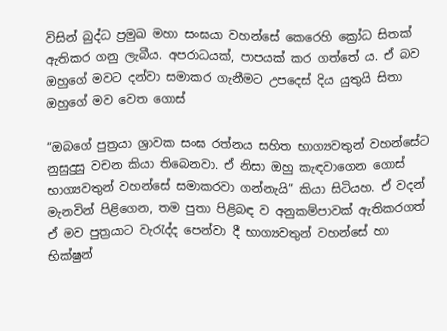විසින් බුද්ධ ප්‍රමුඛ මහා සංඝයා වහන්සේ කෙරෙහි ක්‍රෝධ සිතක් ඇතිකර ගනු ලැබීය. අපරාධයක්, පාපයක් කර ගත්තේ ය. ඒ බව ඔහුගේ මවට දන්වා සමාකර ගැනීමට උපදෙස් දිය යුතුයි සිතා ඔහුගේ මව වෙත ගොස්

“ඔබගේ පුත්‍රයා ශ්‍රාවක සංඝ රත්නය සහිත භාග්‍යවතුන් වහන්සේට නුසුදුසු වචන කියා තිබෙනවා. ඒ නිසා ඔහු කැඳවාගෙන ගොස් භාග්‍යවතුන් වහන්සේ සමාකරවා ගන්නැයි” කියා සිටියහ. ඒ වදන් මැනවින් පිළිගෙන, තම පුතා පිළිබඳ ව අනුකම්පාවක් ඇතිකරගත් ඒ මව පුත්‍රයාට වැරැද්ද පෙන්වා දී භාග්‍යවතුන් වහන්සේ හා භික්ෂුන්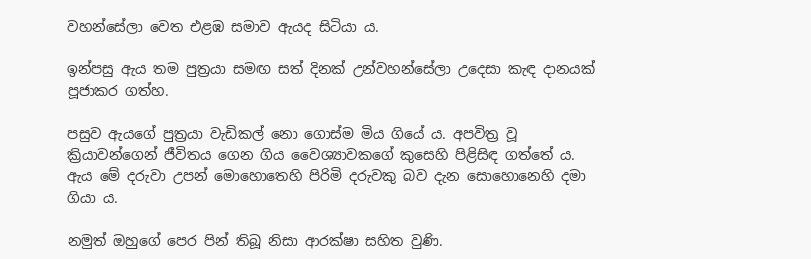වහන්සේලා වෙත එළඹ සමාව ඇයද සිටියා ය.

ඉන්පසු ඇය තම පුත්‍රයා සමඟ සත් දිනක් උන්වහන්සේලා උදෙසා කැඳ දානයක් පූජාකර ගත්හ.

පසුව ඇයගේ පුත්‍රයා වැඩිකල් නො ගොස්ම මිය ගියේ ය. අපවිත්‍ර වූ ක්‍රියාවන්ගෙන් ජීවිතය ගෙන ගිය වෛශ්‍යාවකගේ කුසෙහි පිළිසිඳ ගත්තේ ය. ඇය මේ දරුවා උපන් මොහොතෙහි පිරිමි දරුවකු බව දැන සොහොනෙහි දමා ගියා ය.

නමුත් ඔහුගේ පෙර පින් තිබූ නිසා ආරක්ෂා සහිත වුණි.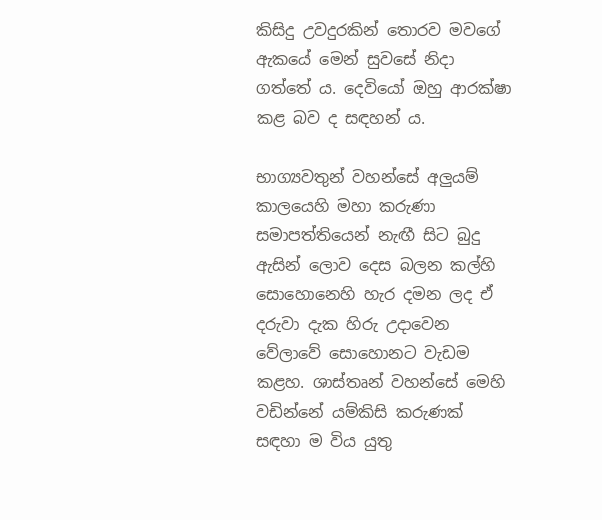කිසිදු උවදුරකින් තොරව මවගේ ඇකයේ මෙන් සුවසේ නිදා ගත්තේ ය. දෙවියෝ ඔහු ආරක්ෂා කළ බව ද සඳහන් ය.

භාග්‍යවතුන් වහන්සේ අලුයම් කාලයෙහි මහා කරුණා සමාපත්තියෙන් නැඟී සිට බුදු ඇසින් ලොව දෙස බලන කල්හි සොහොනෙහි හැර දමන ලද ඒ දරුවා දැක හිරු උදාවෙන වේලාවේ සොහොනට වැඩම කළහ. ශාස්තෘන් වහන්සේ මෙහි වඩින්නේ යම්කිසි කරුණක් සඳහා ම විය යුතු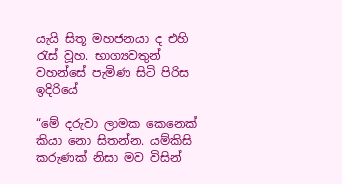යැයි සිතූ මහජනයා ද එහි රැස් වූහ. භාග්‍යවතුන් වහන්සේ පැමිණ සිටි පිරිස ඉදිරියේ

“මේ දරුවා ලාමක කෙනෙක් කියා නො සිතන්න. යම්කිසි කරුණක් නිසා මව විසින්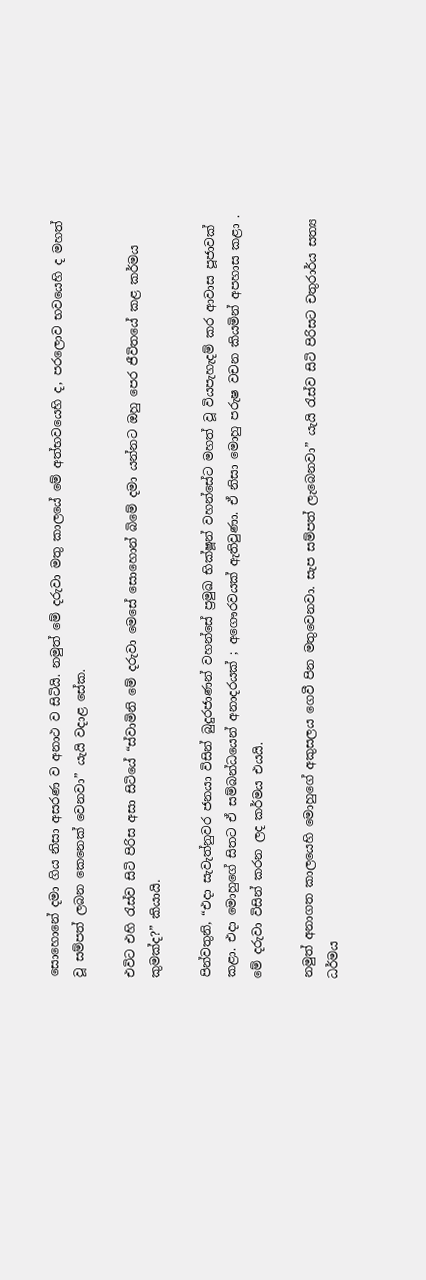සොහොනේ දමා ගිය නිසා අසරණ ව අනාථ ව සිටියි. නමුත් මේ දරුවා මතු කාලයේ මේ අත්භවයෙහි ද, පරලොව භවයෙහි ද මහත් වූ සම්පත් ලබන කෙනෙක් වෙනවා” යැයි වදාළ සේක.

එවිට එහි රැස්ව සිටි පිරිස අසා සිටියේ “ස්වාමිනි මේ දරුවා මෙසේ සොහොන් බිමේ දමා යන්නට ඔහු පෙර ජීවිතයේ කළ කර්මය කුමක්ද?” කියායි.

පින්වතුනි, “එදා සැවැත්නුවර ජනයා විසින් බුදුරජාණන් වහන්සේ ප්‍රමුඛ භික්ෂූන් වහන්සේට මහත් වූ වියපැහැදම් කර ආවාස පූජාවක් කළා. එදා මොහුගේ සිතට ඒ සම්බන්ධයෙන් අනාදරයක් ; අගෞරවයක් ඇතිවුණා. ඒ නිසා ‍මොහු පරුෂ වචන කියමින් අපහාස කළා . මේ දරුවා විසින් කරන ලද කර්මය එයයි.

නමුත් අනාගත කාලයෙහි මොහුගේ අකුසලය ගෙවී පින මතුවෙනවා. සැප සම්පත් ලැබෙනවා” යැයි රැස්ව සිටි පිරිසට චතුරාර්ය සත්‍ය ධර්මය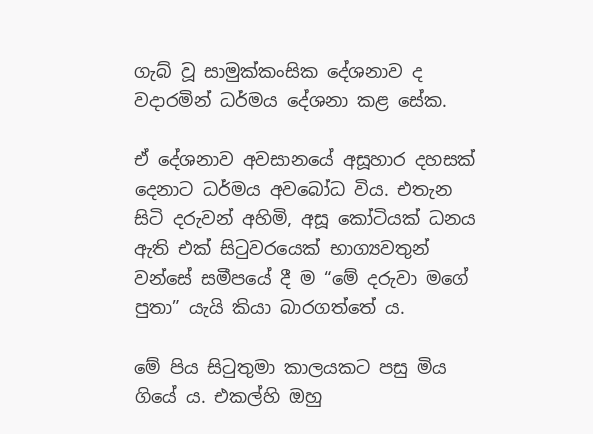ගැබ් වූ සාමුක්කංසික දේශනාව ද වදාරමින් ධර්මය දේශනා කළ සේක.

ඒ දේශනාව අවසානයේ අසූහාර දහසක් දෙනාට ධර්මය අවබෝධ විය. එතැන සිටි දරුවන් අහිමි, අසූ කෝටියක් ධනය ඇති එක් සිටුවරයෙක් භාග්‍යවතුන් වන්සේ සමීපයේ දී ම “මේ දරුවා මගේ පුතා” යැයි කියා බාරගත්තේ ය.

මේ පිය සිටුතුමා කාලයකට පසු මිය ගියේ ය. එකල්හි ඔහු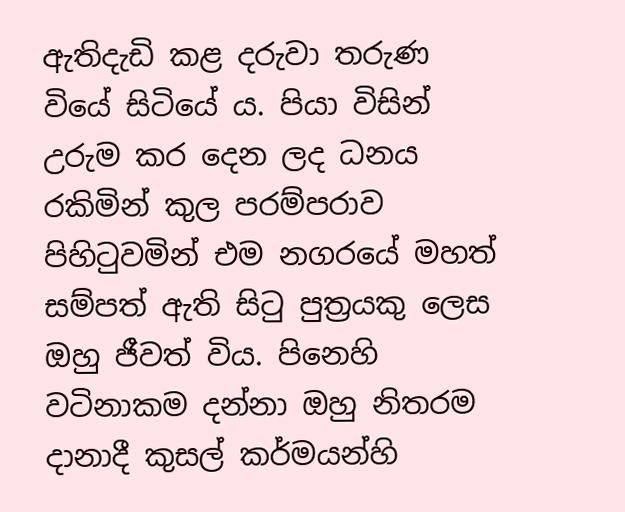ඇතිදැඩි කළ දරුවා තරුණ වියේ සිටියේ ය. පියා විසින් උරුම කර දෙන ලද ධනය රකිමින් කුල පරම්පරාව පිහිටුවමින් එම නගරයේ මහත් සම්පත් ඇති සිටු පුත්‍රයකු ලෙස ඔහු ජීවත් විය. පිනෙහි වටිනාකම දන්නා ඔහු නිතරම දානාදී කුසල් කර්මයන්හි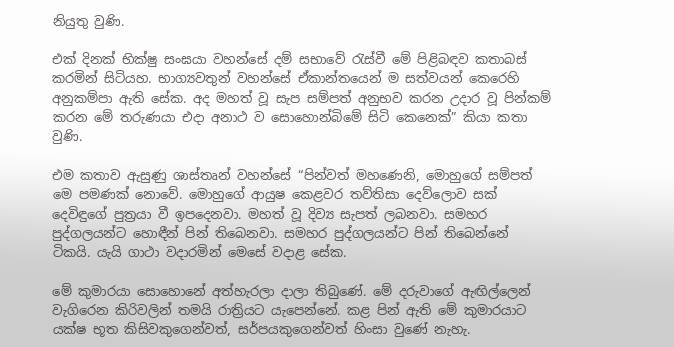නියුතු වුණි.

එක් දිනක් භික්ෂු සංඝයා වහන්සේ දම් සභාවේ රැස්වී මේ පිළිබඳව කතාබස් කරමින් සිටියහ. භාග්‍යවතුන් වහන්සේ ඒකාන්තයෙන් ම සත්වයන් කෙරෙහි අනුකම්පා ඇති සේක. අද මහත් වූ සැප සම්පත් අනුභව කරන උදාර වූ පින්කම් කරන මේ තරුණයා එදා අනාථ ව සොහොන්බිමේ සිටි කෙනෙක්” කියා කතා වුණි.

එම කතාව ඇසුණු ශාස්තෘන් වහන්සේ “පින්වත් මහණෙනි, මොහුගේ සම්පත් මෙ පමණක් නොවේ. මොහුගේ ආයුෂ කෙළවර තව්තිසා දෙව්ලොව සක් දෙවිඳුගේ පුත්‍රයා වී ඉපදෙනවා. මහත් වූ දිව්‍ය සැපත් ලබනවා. සමහර පුද්ගලයන්ට හොඳීන් පින් තිබෙනවා. සමහර පුද්ගලයන්ට පින් තිබෙන්නේ ටිකයි. යැයි ගාථා වදාරමින් මෙසේ වදාළ සේක.

මේ කුමාරයා සොහොනේ අත්හැරලා දාලා තිබුණේ. මේ දරුවාගේ ඇඟිල්ලෙන් වැගිරෙන කිරිවලින් තමයි රාත්‍රියට යැපෙන්නේ. කළ පින් ඇති මේ කුමාරයාට යක්ෂ භූත කිසිවකුගෙන්වත්, සර්පයකුගෙන්වත් හිංසා වුණේ නැහැ.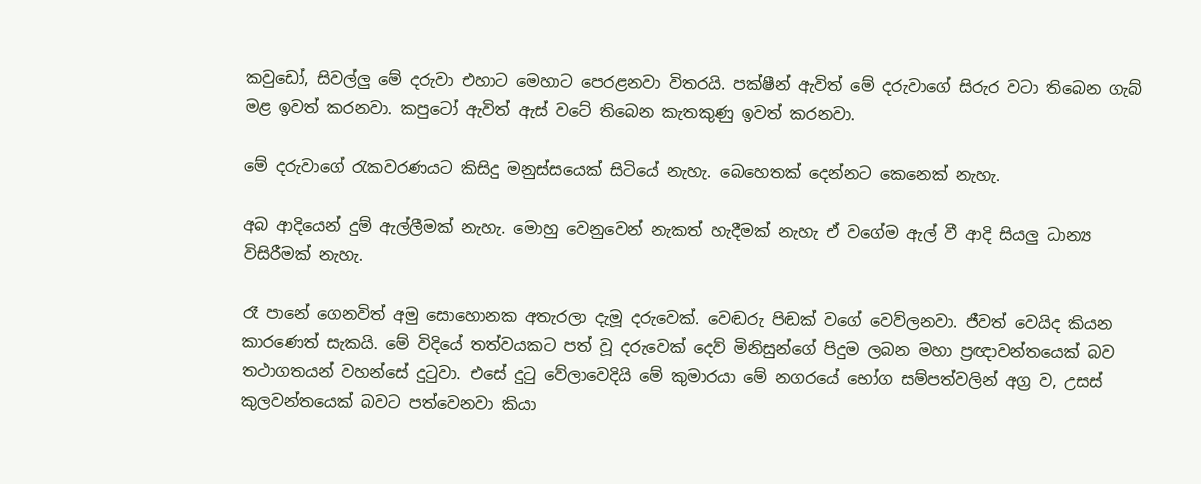කවුඩෝ, සිවල්ලු මේ දරුවා එහාට මෙහාට පෙරළනවා විතරයි. පක්ෂීන් ඇවිත් මේ දරුවාගේ සිරුර වටා තිබෙන ගැබ් මළ ඉවත් කරනවා. කපුටෝ ඇවිත් ඇස් වටේ තිබෙන කැතකුණු ඉවත් කරනවා.

මේ දරුවාගේ රැකවරණයට කිසිදු මනුස්සයෙක් සිටියේ නැහැ. බෙහෙතක් දෙන්නට කෙනෙක් නැහැ.

අබ ආදියෙන් දුම් ඇල්ලීමක් නැහැ. මොහු වෙනුවෙන් නැකත් හැදීමක් නැහැ ඒ වගේම ඇල් වී ආදි සියලු ධාන්‍ය විසිරීමක් නැහැ.

රෑ පානේ ගෙනවිත් අමු සොහොනක අතැරලා දැමූ දරුවෙක්. වෙඬරු පිඬක් වගේ වෙව්ලනවා. ජීවත් වෙයිද කියන කාරණෙත් සැකයි. මේ විදියේ තත්වයකට පත් වූ දරුවෙක් දෙව් මිනිසුන්ගේ පිදුම ලබන මහා ප්‍රඥාවන්තයෙක් බව තථාගතයන් වහන්සේ දුටුවා. එසේ දුටු වේලාවෙදියි මේ කුමාරයා මේ නගරයේ භෝග සම්පත්වලින් අග්‍ර ව, උසස් කුලවන්තයෙක් බවට පත්වෙනවා කියා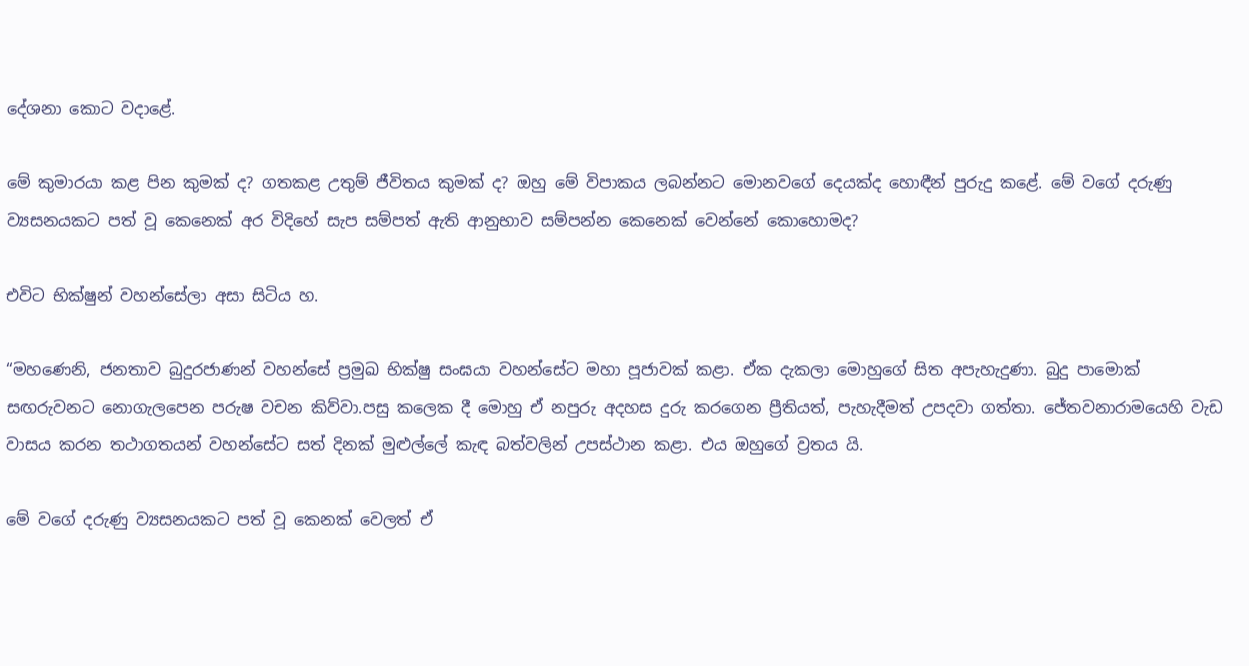දේශනා කොට වදාළේ.

මේ කුමාරයා කළ පින කුමක් ද? ගතකළ උතුම් ජීවිතය කුමක් ද? ඔහු මේ විපාකය ලබන්නට මොනවගේ දෙයක්ද හොඳීන් පුරුදු කළේ. මේ වගේ දරුණු ව්‍යසනයකට පත් වූ කෙනෙක් අර විදිහේ සැප සම්පත් ඇති ආනුභාව සම්පන්න කෙනෙක් වෙන්නේ කොහොමද?

එවිට භික්ෂුන් වහන්සේලා අසා සිටිය හ.

“මහණෙනි, ජනතාව බුදුරජාණන් වහන්සේ ප්‍රමුඛ භික්ෂු සංඝයා වහන්සේට මහා පූජාවක් කළා. ඒක දැකලා මොහුගේ සිත අපැහැදුණා. බුදු පාමොක් සඟරුවනට නොගැලපෙන පරුෂ වචන කිව්වා.පසු කලෙක දී මොහු ඒ නපුරු අදහස දුරු කරගෙන ප්‍රීතියත්, පැහැදීමත් උපදවා ගත්තා. ජේතවනාරාමයෙහි වැඩ වාසය කරන තථාගතයන් වහන්සේට සත් දිනක් මුළුල්ලේ කැඳ බත්වලින් උපස්ථාන කළා. එය ඔහුගේ ව්‍රතය යි.

මේ වගේ දරුණු ව්‍යසනයකට පත් වූ කෙනක් වෙලත් ඒ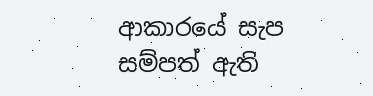ආකාරයේ සැප සම්පත් ඇති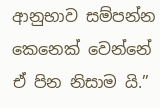ආනුභාව සම්පන්න කෙනෙක් වෙන්නේ ඒ පින නිසාම යි.”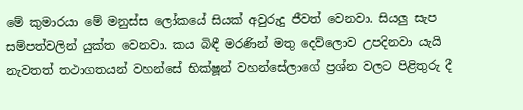මේ කුමාරයා මේ මනුස්ස ලෝකයේ සියක් අවුරුදු ජීවත් වෙනවා. සියලු සැප සම්පත්වලින් යුක්ත වෙනවා. කය බිඳී මරණින් මතු දෙව්ලොව උපදිනවා යැයි නැවතත් තථාගතයන් වහන්සේ භික්ෂූන් වහන්සේලාගේ ප්‍රශ්න වලට පිළිතුරු දී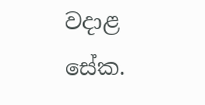වදාළ සේක.